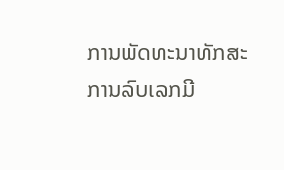ການພັດທະນາທັກສະການລົບເລກມີ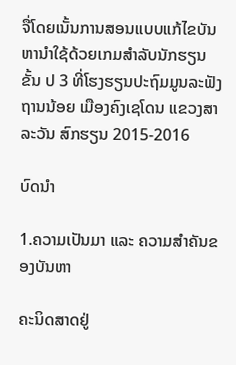ຈື່ໂດຍເນັ້ນການສອນແບບແກ້ໄຂບັນຫານຳໃຊ້ດ້ວຍເກມສຳລັບນັກຮຽນຂັ້ນ ປ 3 ທີ່ໂຮງຮຽນປະຖົມມູນລະຟັງຖານນ້ອຍ ເມືອງຄົງເຊໂດນ ແຂວງສາລະວັນ ສົກຮຽນ 2015-2016

ບົດນຳ

1.ຄວາມເປັນມາ ແລະ ຄວາມສຳຄັນຂອງບັນຫາ

ຄະນິດສາດຢູ່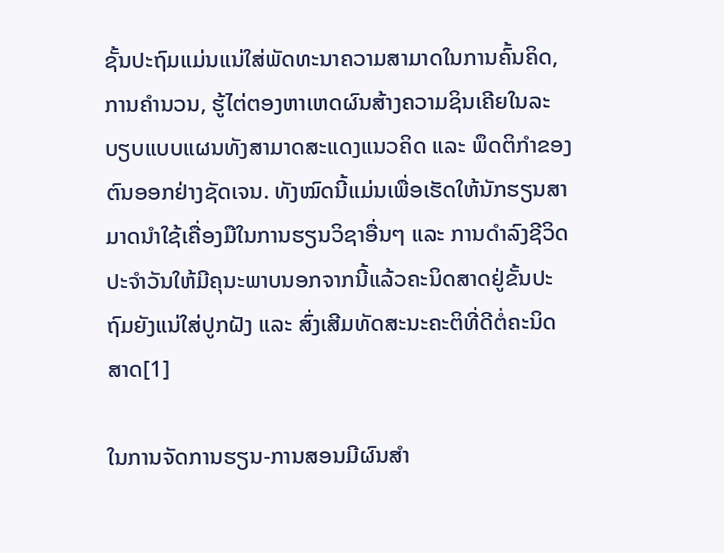ຊັ້ນປະຖົມແມ່ນແນ່ໃສ່ພັດທະນາຄວາມສາມາດໃນການຄົ້ນຄິດ, ການຄຳນວນ, ຮູ້ໄຕ່ຕອງຫາເຫດຜົນສ້າງຄວາມຊິນເຄີຍໃນລະບຽບແບບແຜນທັງສາມາດສະແດງແນວຄິດ ແລະ ພຶດຕິກຳຂອງຕົນອອກຢ່າງຊັດເຈນ. ທັງໝົດນີ້ແມ່ນເພື່ອເຮັດໃຫ້ນັກຮຽນສາມາດນຳໃຊ້ເຄື່ອງມືໃນການຮຽນວິຊາອື່ນໆ ແລະ ການດຳລົງຊີວິດປະຈຳວັນໃຫ້ມີຄຸນະພາບນອກຈາກນີ້ແລ້ວຄະນິດສາດຢູ່ຂັ້ນປະຖົມຍັງແນ່ໃສ່ປູກຝັງ ແລະ ສົ່ງເສີມທັດສະນະຄະຕິທີ່ດີຕໍ່ຄະນິດສາດ[1]

ໃນການຈັດການຮຽນ-ການສອນມີຜົນສຳ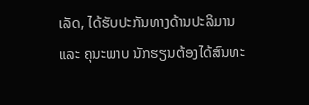ເລັດ, ໄດ້ຮັບປະກັນທາງດ້ານປະລິມານ ແລະ ຄຸນະພາບ ນັກຮຽນຕ້ອງໄດ້ສົນທະ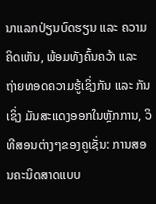ນາແລກປ່ຽນບົດຮຽນ ແລະ ຄວາມຄິດເຫັນ, ພ້ອມທັງຄົ້ນຄວ້າ ແລະ ຖ່າຍທອດຄວາມຮູ້ເຊິ່ງກັນ ແລະ ກັນ ເຊິ່ງ ມັນສະແດງອອກໃນຫຼັກການ, ວິທີສອນຕ່າງໆຂອງຄູເຊັ່ນ: ການສອນຄະນິດສາດແບບ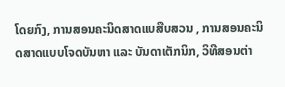ໂດຍກົງ, ການສອນຄະນິດສາດແບສືບສວນ , ການສອນຄະນິດສາດແບບໂຈດບັນຫາ ແລະ ບັນດາເຕັກນິກ, ວິທີສອນຕ່າ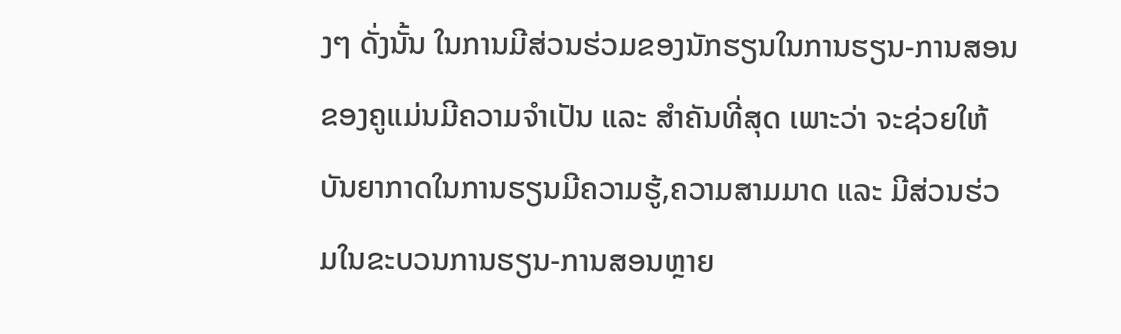ງໆ ດັ່ງນັ້ນ ໃນການມີສ່ວນຮ່ວມຂອງນັກຮຽນໃນການຮຽນ-ການສອນຂອງຄູແມ່ນມີຄວາມຈຳເປັນ ແລະ ສຳຄັນທີ່ສຸດ ເພາະວ່າ ຈະຊ່ວຍໃຫ້ບັນຍາກາດໃນການຮຽນມີຄວາມຮູ້,ຄວາມສາມມາດ ແລະ ມີສ່ວນຮ່ວມໃນຂະບວນການຮຽນ-ການສອນຫຼາຍ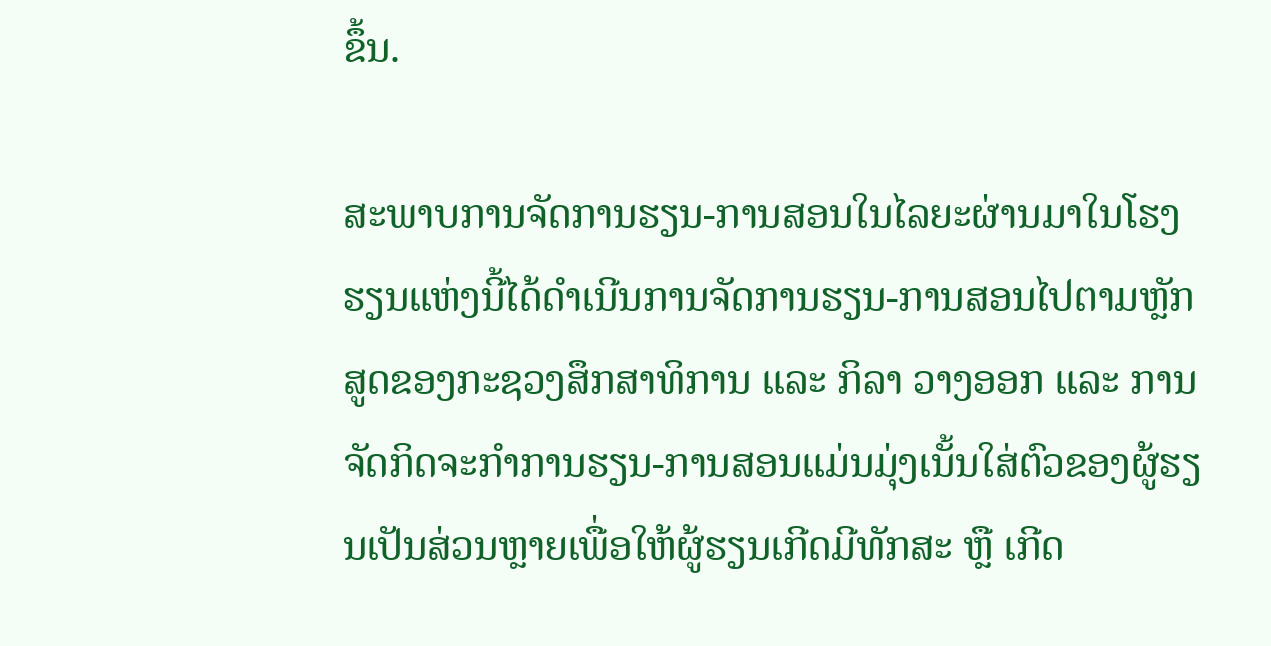ຂຶ້ນ.

ສະພາບການຈັດການຮຽນ-ການສອນໃນໄລຍະຜ່ານມາໃນໂຮງຮຽນແຫ່ງນີ້ໄດ້ດຳເນີນການຈັດການຮຽນ-ການສອນໄປຕາມຫຼັກສູດຂອງກະຊວງສຶກສາທິການ ແລະ ກິລາ ວາງອອກ ແລະ ການຈັດກິດຈະກຳການຮຽນ-ການສອນແມ່ນມຸ່ງເນັ້ນໃສ່ຕົວຂອງຜູ້ຮຽນເປັນສ່ວນຫຼາຍເພື່ອໃຫ້ຜູ້ຮຽນເກີດມີທັກສະ ຫຼື ເກີດ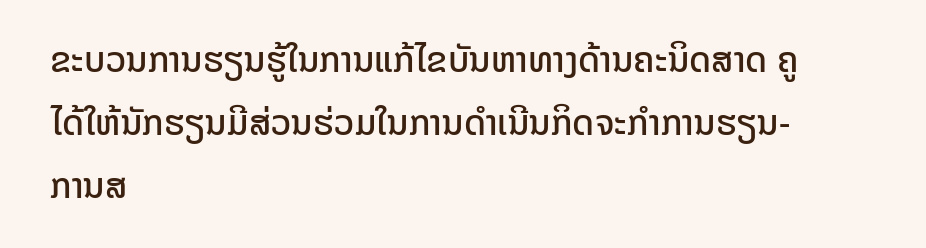ຂະບວນການຮຽນຮູ້ໃນການແກ້ໄຂບັນຫາທາງດ້ານຄະນິດສາດ ຄູໄດ້ໃຫ້ນັກຮຽນມີສ່ວນຮ່ວມໃນການດຳເນີນກິດຈະກຳການຮຽນ-ການສ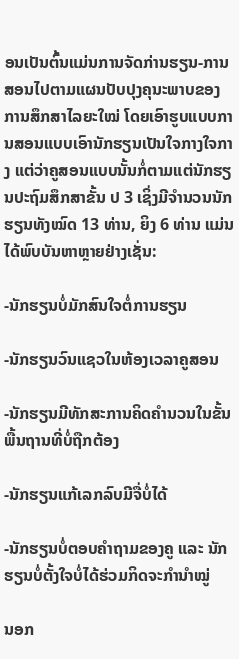ອນເປັນຕົ້ນແມ່ນການຈັດກ່ານຮຽນ-ການສອນໄປຕາມແຜນປັບປຸງຄຸນະພາບຂອງການສຶກສາໄລຍະໃໝ່ ໂດຍເອົາຮູບແບບການສອນແບບເອົານັກຮຽນເປັນໃຈກາງໃຈກາງ ແຕ່ວ່າຄູສອນແບບນັ້ນກໍ່ຕາມແຕ່ນັກຮຽນປະຖົມສຶກສາຂັ້ນ ປ 3 ເຊິ່ງມີຈຳນວນນັກຮຽນທັງໝົດ 13 ທ່ານ, ຍິງ 6 ທ່ານ ແມ່ນໄດ້ພົບບັນຫາຫຼາຍຢ່າງເຊັ່ນ:

-ນັກຮຽນບໍ່ມັກສົນໃຈຕໍ່ການຮຽນ

-ນັກຮຽນວົນແຊວໃນຫ້ອງເວລາຄູສອນ

-ນັກຮຽນມີທັກສະການຄິດຄຳນວນໃນຂັ້ນພື້ນຖານທີ່ບໍ່ຖືກຕ້ອງ

-ນັກຮຽນແກ້ເລກລົບມີຈື່ບໍ່ໄດ້

-ນັກຮຽນບໍ່ຕອບຄຳຖາມຂອງຄູ ແລະ ນັກຮຽນບໍ່ຕັ້ງໃຈບໍ່ໄດ້ຮ່ວມກິດຈະກຳນຳໝູ່

ນອກ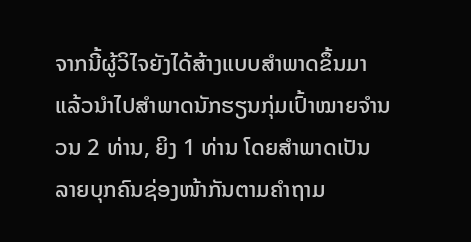ຈາກນີ້ຜູ້ວິໄຈຍັງໄດ້ສ້າງແບບສໍາພາດຂຶ້ນມາ ແລ້ວນໍາໄປສໍາພາດນັກຮຽນກຸ່ມເປົ້າໝາຍຈໍານວນ 2 ທ່ານ, ຍິງ 1 ທ່ານ ໂດຍສຳພາດເປັນລາຍບຸກຄົນຊ່ອງໜ້າກັນຕາມຄຳຖາມ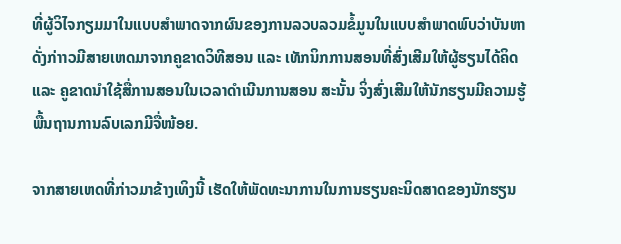ທີ່ຜູ້ວິໄຈກຽມມາໃນແບບສຳພາດຈາກຜົນຂອງການລວບລວມຂໍ້ມູນໃນແບບສຳພາດພົບວ່າບັນຫາດັ່ງກ່າາວມີສາຍເຫດມາຈາກຄູຂາດວິທີສອນ ແລະ ເທັກນິກການສອນທີ່ສົ່ງເສີມໃຫ້ຜູ້ຮຽນໄດ້ຄິດ ແລະ ຄູຂາດນຳໃຊ້ສື່ການສອນໃນເວລາດຳເນີນການສອນ ສະນັ້ນ ຈິ່ງສົ່ງເສີມໃຫ້ນັກຮຽນມີຄວາມຮູ້ພື້ນຖານການລົບເລກມີຈື່ໜ້ອຍ.

ຈາກສາຍເຫດທີ່ກ່າວມາຂ້າງເທິງນີ້ ເຮັດໃຫ້ພັດທະນາການໃນການຮຽນຄະນິດສາດຂອງນັກຮຽນ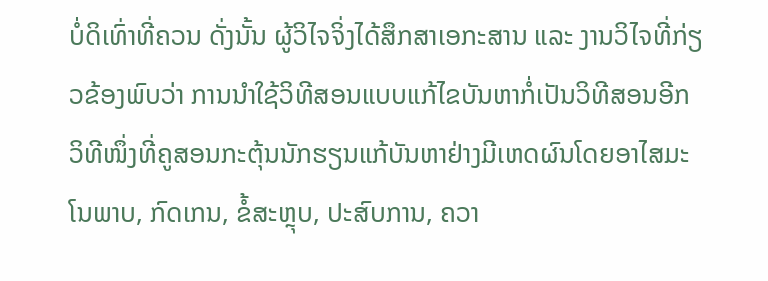ບໍ່ດິເທົ່າທີ່ຄວນ ດັ່ງນັ້ນ ຜູ້ວິໄຈຈິ່ງໄດ້ສຶກສາເອກະສານ ແລະ ງານວິໄຈທີ່ກ່ຽວຂ້ອງພົບວ່າ ການນຳໃຊ້ວິທີສອນແບບແກ້ໄຂບັນຫາກໍ່ເປັນວິທີສອນອີກວິທີໜຶ່ງທີ່ຄູສອນກະຕຸ້ນນັກຮຽນແກ້ບັນຫາຢ່າງມີເຫດຜົນໂດຍອາໄສມະໂນພາບ, ກົດເກນ, ຂໍ້ສະຫຼຸບ, ປະສົບການ, ຄວາ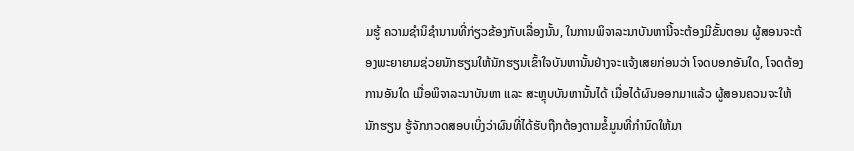ມຮູ້ ຄວາມຊຳນິຊຳນານທີ່ກ່ຽວຂ້ອງກັບເລື່ອງນັ້ນ, ໃນການພິຈາລະນາບັນຫານີ້ຈະຕ້ອງມີຂັ້ນຕອນ ຜູ້ສອນຈະຕ້ອງພະຍາຍາມຊ່ວຍນັກຮຽນໃຫ້ນັກຮຽນເຂົ້າໃຈບັນຫານັ້ນຢ່າງຈະແຈ້ງເສຍກ່ອນວ່າ ໂຈດບອກອັນໃດ, ໂຈດຕ້ອງການອັນໃດ ເມື່ອພິຈາລະນາບັນຫາ ແລະ ສະຫຼຸບບັນຫານັ້ນໄດ້ ເມື່ອໄດ້ຜົນອອກມາແລ້ວ ຜູ້ສອນຄວນຈະໃຫ້ນັກຮຽນ ຮູ້ຈັກກວດສອບເບິ່ງວ່າຜົນທີ່ໄດ້ຮັບຖືກຕ້ອງຕາມຂໍ້ມູນທີ່ກຳນົດໃຫ້ມາ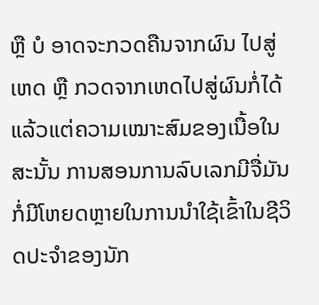ຫຼື ບໍ ອາດຈະກວດຄືນຈາກຜົນ ໄປສູ່ເຫດ ຫຼື ກວດຈາກເຫດໄປສູ່ຜົນກໍ່ໄດ້ແລ້ວແຕ່ຄວາມເໝາະສົມຂອງເນື້ອໃນ ສະນັ້ນ ການສອນການລົບເລກມີຈື່ມັນກໍ່ມີໂຫຍດຫຼາຍໃນການນຳໃຊ້ເຂົ້າໃນຊີວິດປະຈຳຂອງນັກ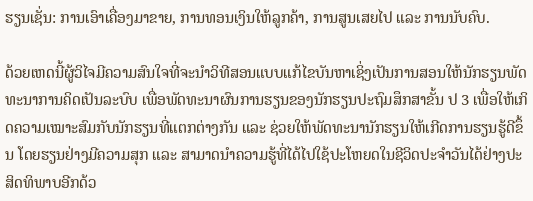ຮຽນເຊັ່ນ: ການເອົາເຄື່ອງມາຂາຍ, ການທອນເງິນໃຫ້ລູກຄ້າ, ການສູນເສຍໄປ ແລະ ການນັບຄົບ.

ດ້ວຍເຫດນີ້ຜູ້ວິໄຈມີຄວາມສົນໃຈທີ່ຈະນຳວິທີສອນແບບແກ້ໄຂບັນຫາເຊິ່ງເປັນການສອນໃຫ້ນັກຮຽນພັດທະນາການຄິດເປັນລະບົບ ເພື່ອພັດທະນາຜົນການຮຽນຂອງນັກຮຽນປະຖົມສຶກສາຂັ້ນ ປ 3 ເພື່ອໃຫ້ເກິດຄວາມເໝາະສົມກັບນັກຮຽນທີ່ແຕກຕ່າງກັນ ແລະ ຊ່ວຍໃຫ້ພັດທະນານັກຮຽນໃຫ້ເກີດການຮຽນຮູ້ດີຂຶ້ນ ໂດຍຮຽນຢ່າງມີຄວາມສຸກ ແລະ ສາມາດນຳຄວາມຮູ້ທີ່ໄດ້ໄປໃຊ້ປະໂຫຍດໃນຊີວິດປະຈຳວັນໄດ້ຢ່າງປະສິດທິພາບອີກດ້ວ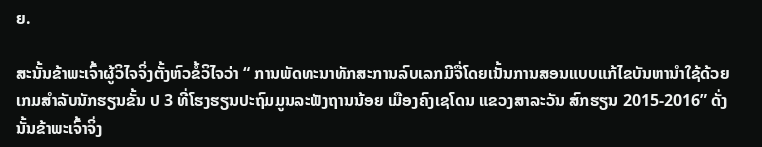ຍ.

ສະນັ້ນຂ້າພະເຈົ້າຜູ້ວິໄຈຈິ່ງຕັ້ງຫົວຂໍ້ວິໄຈວ່າ “ ການພັດທະນາທັກສະການລົບເລກມີຈື່ໂດຍເນັ້ນການສອນແບບແກ້ໄຂບັນຫານຳໃຊ້ດ້ວຍເກມສຳລັບນັກຮຽນຂັ້ນ ປ 3 ທີ່ໂຮງຮຽນປະຖົມມູນລະຟັງຖານນ້ອຍ ເມືອງຄົງເຊໂດນ ແຂວງສາລະວັນ ສົກຮຽນ 2015-2016” ດັ່ງນັ້ນຂ້າພະເຈົ້າຈິ່ງ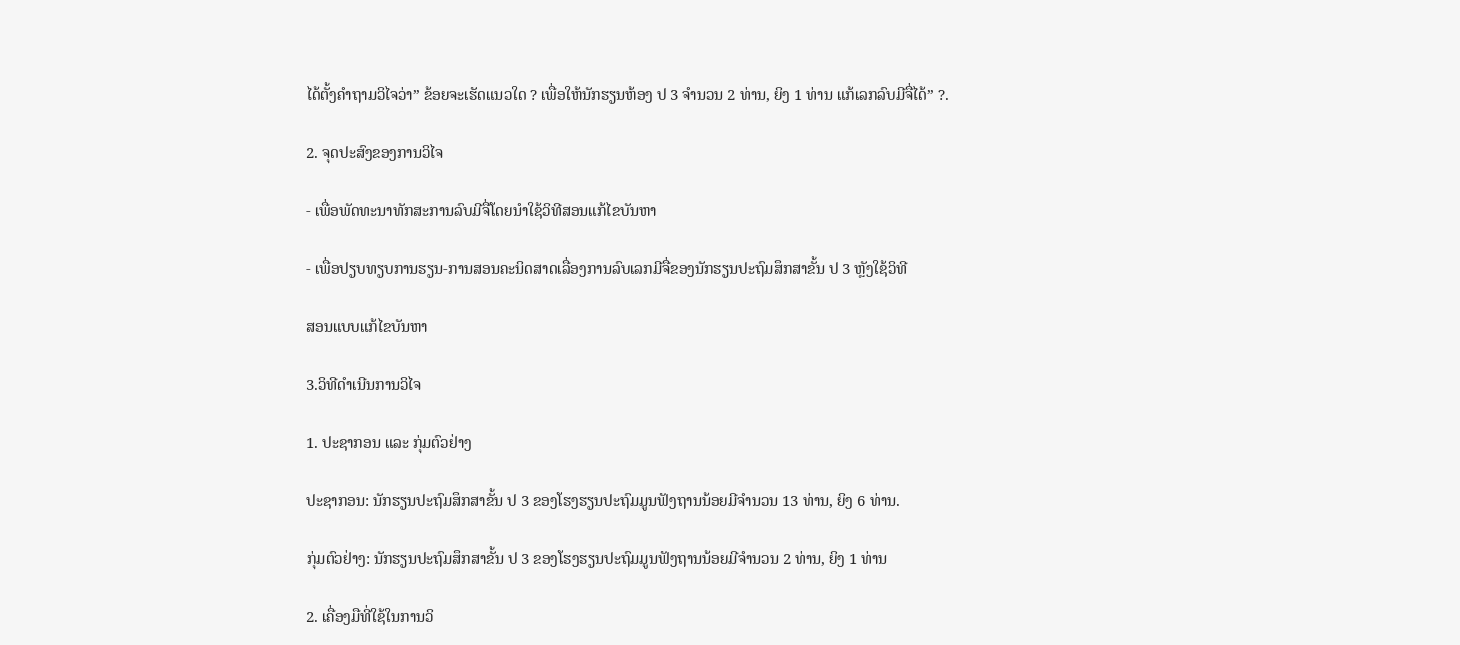ໄດ້ຕັ້ງຄໍາຖາມວິໄຈວ່າ” ຂ້ອຍຈະເຮັດແນວໃດ ? ເພື່ອໃຫ້ນັກຮຽນຫ້ອງ ປ 3 ຈຳນວນ 2 ທ່ານ, ຍິງ 1 ທ່ານ ແກ້ເລກລົບມີຈື່ໄດ້” ?.

2. ຈຸດປະສົງຂອງການວິໄຈ

- ເພື່ອພັດທະນາທັກສະການລົບມີຈື່ໂດຍນຳໃຊ້ວິທີສອນແກ້ໄຂບັນຫາ

- ເພື່ອປຽບທຽບການຮຽນ-ການສອນຄະນິດສາດເລື່ອງການລົບເລກມີຈື່ຂອງນັກຮຽນປະຖົມສຶກສາຂັ້ນ ປ 3 ຫຼັງໃຊ້ວິທີ

ສອນແບບແກ້ໄຂບັນຫາ

3.ວິທີດໍາເນີນການວິໄຈ

1. ປະຊາກອນ ແລະ ກຸ່ມຕົວຢ່າງ

ປະຊາກອນ: ນັກຮຽນປະຖົມສຶກສາຂັ້ນ ປ 3 ຂອງໂຮງຮຽນປະຖົມມູນຟັງຖານນ້ອຍມີຈໍານວນ 13 ທ່ານ, ຍິງ 6 ທ່ານ.

ກຸ່ມຕົວຢ່າງ: ນັກຮຽນປະຖົມສຶກສາຂັ້ນ ປ 3 ຂອງໂຮງຮຽນປະຖົມມູນຟັງຖານນ້ອຍມີຈໍານວນ 2 ທ່ານ, ຍິງ 1 ທ່ານ

2. ເຄື່ອງມືທີ່ໃຊ້ໃນການວິ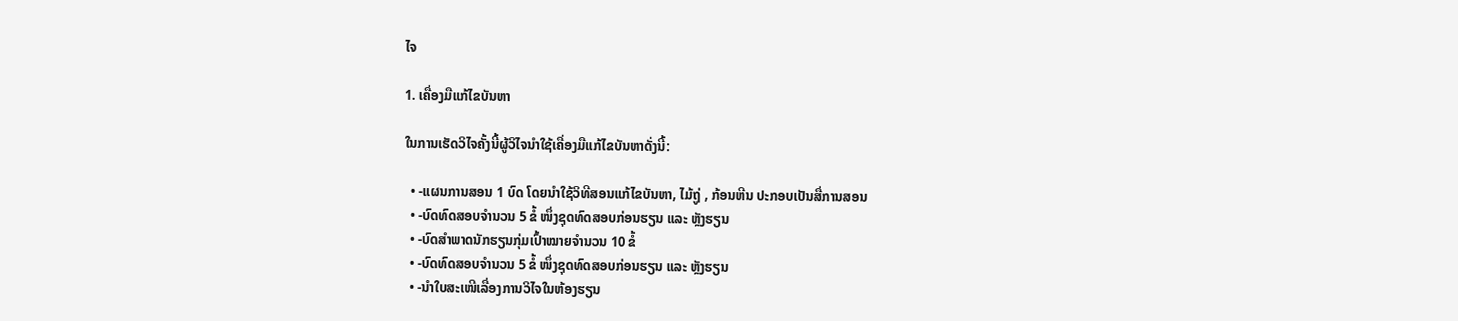ໄຈ

1. ເຄື່ອງມືແກ້ໄຂບັນຫາ

ໃນການເຮັດວິໄຈຄັ້ງນີ້ຜູ້ວິໄຈນຳໃຊ້ເຄື່ອງມືແກ້ໄຂບັນຫາດັ່ງນີ້:

  • -ແຜນການສອນ 1 ບົດ ໂດຍນຳໃຊ້ວິທີສອນແກ້ໄຂບັນຫາ, ໄມ້ຖູ່ , ກ້ອນຫີນ ປະກອບເປັນສື່ການສອນ
  • -ບົດທົດສອບຈຳນວນ 5 ຂໍ້ ໜຶ່ງຊຸດທົດສອບກ່ອນຮຽນ ແລະ ຫຼັງຮຽນ
  • -ບົດສຳພາດນັກຮຽນກຸ່ມເປົ້າໝາຍຈຳນວນ 10 ຂໍ້
  • -ບົດທົດສອບຈຳນວນ 5 ຂໍ້ ໜຶ່ງຊຸດທົດສອບກ່ອນຮຽນ ແລະ ຫຼັງຮຽນ
  • -ນຳໃບສະເໜີເລື່ອງການວິໄຈໃນຫ້ອງຮຽນ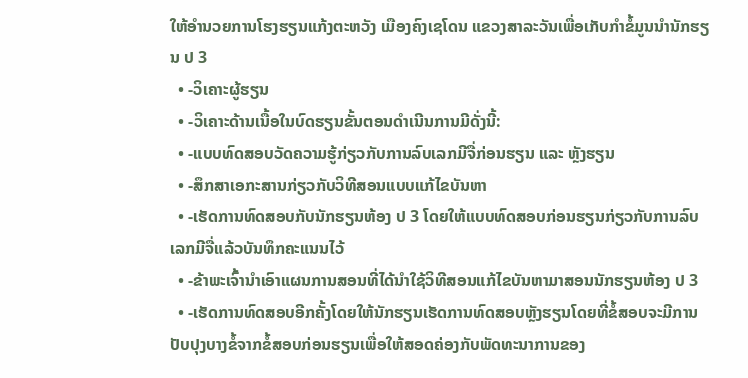ໃຫ້ອຳນວຍການໂຮງຮຽນແກ້ງຕະຫວັງ ເມືອງຄົງເຊໂດນ ແຂວງສາລະວັນເພື່ອເກັບກຳຂໍ້ມູນນຳນັກຮຽນ ປ 3
  • -ວິເຄາະຜູ້ຮຽນ
  • -ວິເຄາະດ້ານເນື້ອໃນບົດຮຽນຂັ້ນຕອນດຳເນີນການມີດັ່ງນີ້:
  • -ແບບທົດສອບວັດຄວາມຮູ້ກ່ຽວກັບການລົບເລກມີຈື່ກ່ອນຮຽນ ແລະ ຫຼັງຮຽນ
  • -ສຶກສາເອກະສານກ່ຽວກັບວິທີສອນແບບແກ້ໄຂບັນຫາ
  • -ເຮັດການທົດສອບກັບນັກຮຽນຫ້ອງ ປ 3 ໂດຍໃຫ້ແບບທົດສອບກ່ອນຮຽນກ່ຽວກັບການລົບເລກມີຈື່ແລ້ວບັນທຶກຄະແນນໄວ້
  • -ຂ້າພະເຈົ້ານຳເອົາແຜນການສອນທີ່ໄດ້ນຳໃຊ້ວິທີສອນແກ້ໄຂບັນຫາມາສອນນັກຮຽນຫ້ອງ ປ 3
  • -ເຮັດການທົດສອບອີກຄັ້ງໂດຍໃຫ້ນັກຮຽນເຮັດການທົດສອບຫຼັງຮຽນໂດຍທີ່ຂໍ້ສອບຈະມີການປັບປຸງບາງຂໍ້ຈາກຂໍ້ສອບກ່ອນຮຽນເພື່ອໃຫ້ສອດຄ່ອງກັບພັດທະນາການຂອງ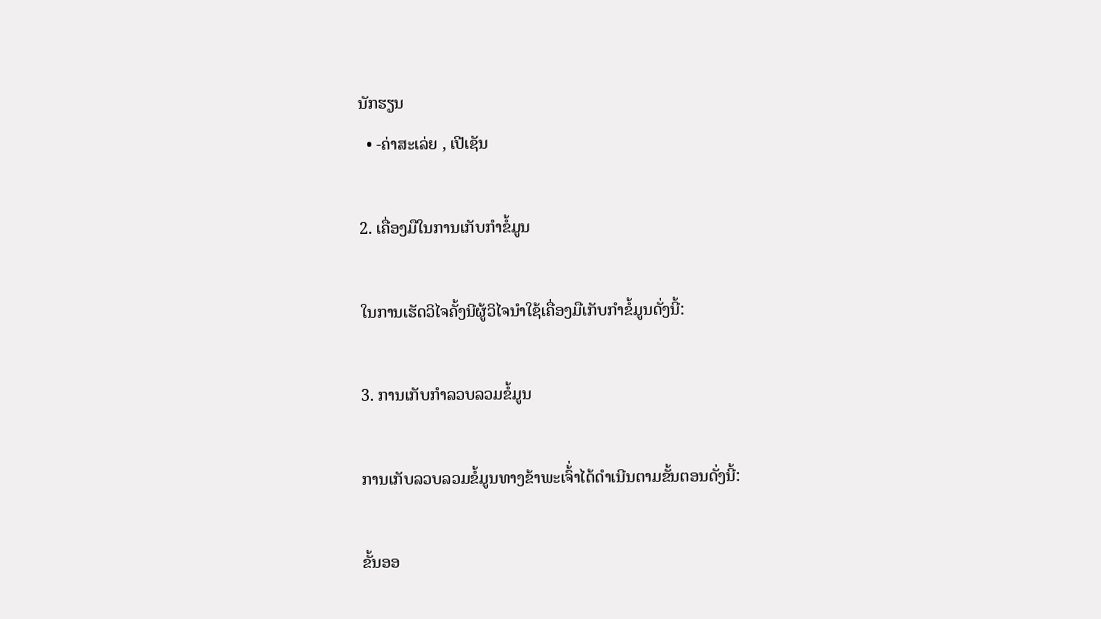ນັກຮຽນ
  • -ຄ່າສະເລ່ຍ , ເປີເຊັນ

2. ເຄື່ອງມືໃນການເກັບກໍາຂໍ້ມູນ

ໃນການເຮັດວິໄຈຄັ້ງນີຜູ້ວິໄຈນໍາໃຊ້ເຄື່ອງມືເກັບກໍາຂໍ້ມູນດັ່ງນີ້:

3. ການເກັບກໍາລວບລວມຂໍ້ມູນ

ການເກັບລວບລວມຂໍ້ມູນທາງຂ້າພະເຈົ້່າໄດ້ດຳເນີນຕາມຂັ້ນຕອນດັ່ງນີ້:

ຂັ້ນອອ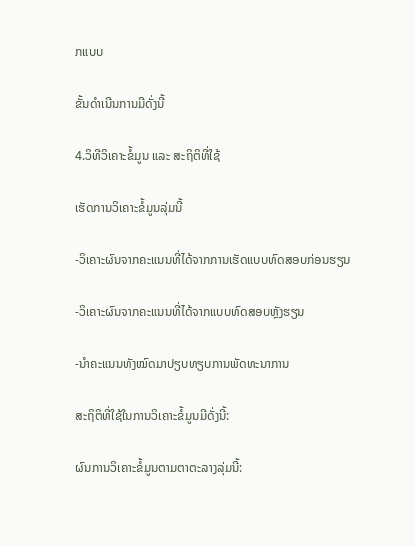ກແບບ

ຂັ້ນດຳເນີນການມີດັ່ງນີ້

4.ວິທີວິເຄາະຂໍ້ມູນ ແລະ ສະຖິຕິທີ່ໃຊ້

ເຮັດການວິເຄາະຂໍ້ມູນລຸ່ມນີ້

-ວິເຄາະຜົນຈາກຄະແນນທີ່ໄດ້ຈາກການເຮັດແບບທົດສອບກ່ອນຮຽນ

-ວິເຄາະຜົນຈາກຄະແນນທີ່ໄດ້ຈາກແບບທົດສອບຫຼັງຮຽນ

-ນຳຄະແນນທັງໝົດມາປຽບທຽບການພັດທະນາການ

ສະຖິຕິທີ່ໃຊ້ໃນການວິເຄາະຂໍ້ມູນມີດັ່ງນີ້:

ຜົນການວິເຄາະຂໍ້ມູນຕາມຕາຕະລາງລຸ່ມນີ້: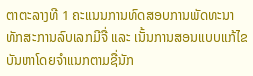ຕາຕະລາງທີ 1 ຄະແນນການທົດສອບການພັດທະນາທັກສະການລົບເລກມີຈື່ ແລະ ເນັ້ນການສອນແບບແກ້ໄຂບັນຫາໂດຍຈຳແນກຕາມຊື່ນັກ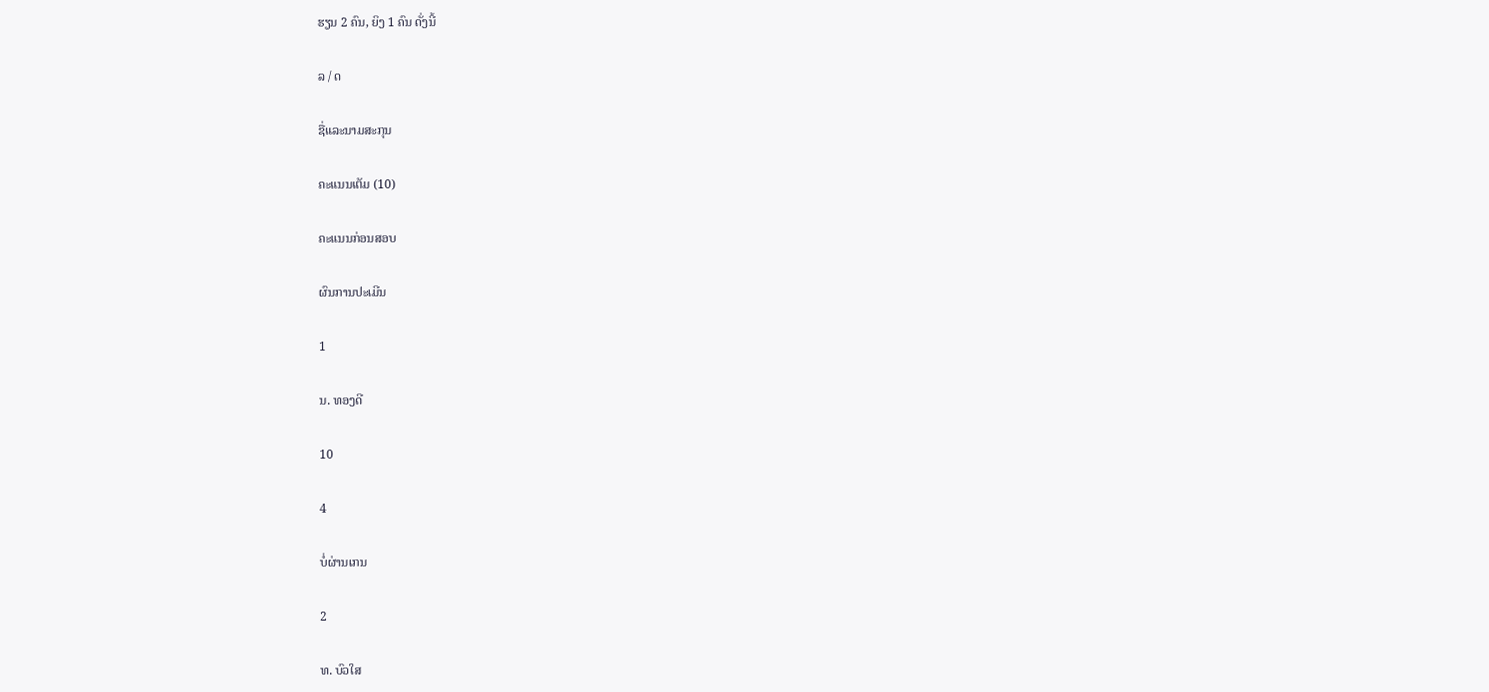ຮຽນ 2 ຄົນ, ຍິງ 1 ຄົນ ດັ່ງນີ້

ລ / ດ

ຊື່ແລະນາມສະກຸນ

ຄະແນນເຕັມ (10)

ຄະແນນກ່ອນສອບ

ຜົນການປະເມີນ

1

ນ. ທອງດີ

10

4

ບໍ່ຜ່ານເກນ

2

ທ. ບົວໃສ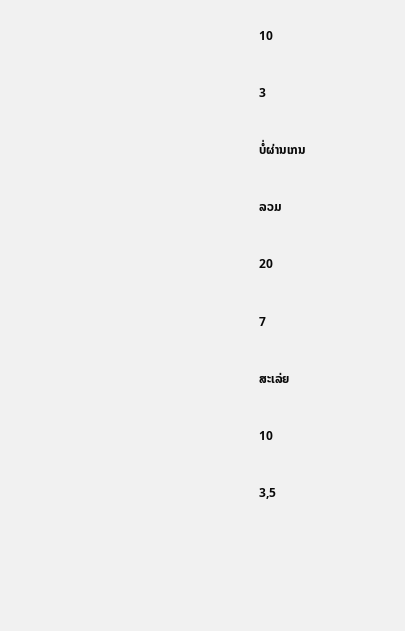10

3

ບໍ່ຜ່ານເກນ

ລວມ

20

7

ສະເລ່ຍ

10

3,5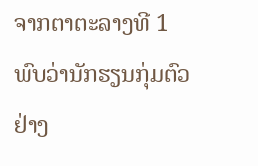ຈາກຕາຕະລາງທີ 1 ພົບວ່ານັກຮຽນກຸ່ມຕົວຢ່າງ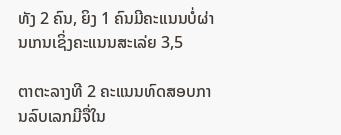ທັງ 2 ຄົນ, ຍິງ 1 ຄົນມີຄະແນນບໍ່ຜ່ານເກນເຊິ່ງຄະແນນສະເລ່ຍ 3,5

ຕາຕະລາງທີ 2 ຄະແນນທົດສອບການລົບເລກມີຈື່ໃນ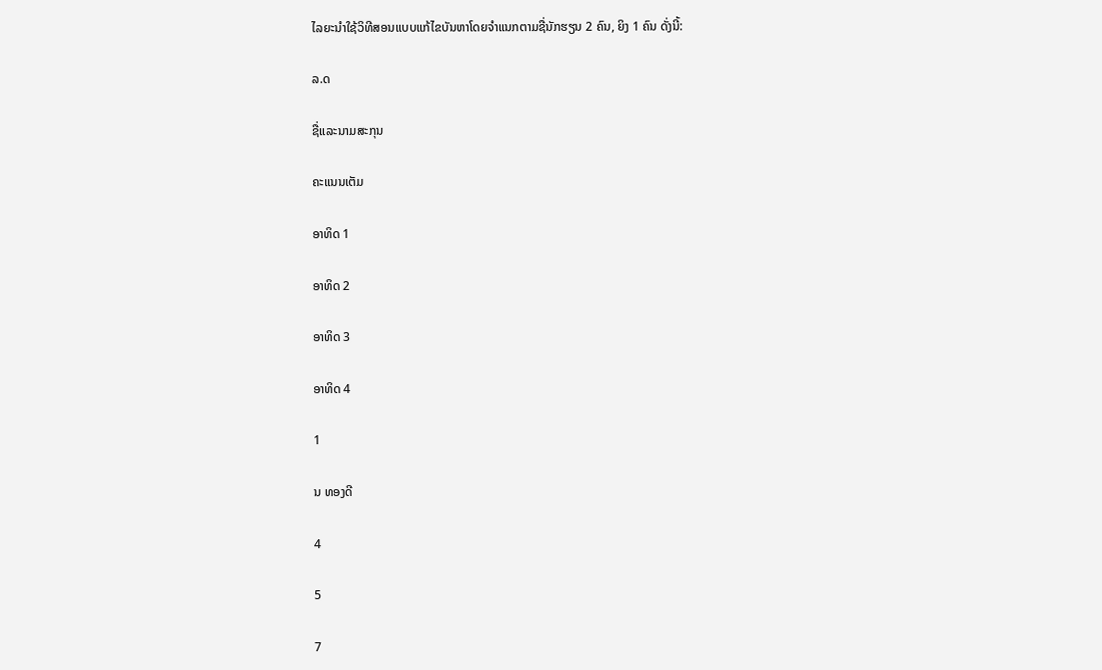ໄລຍະນຳໃຊ້ວິທີສອນແບບແກ້ໄຂບັນຫາໂດຍຈຳແນກຕາມຊື່ນັກຮຽນ 2 ຄົນ, ຍິງ 1 ຄົນ ດັ່ງນີ້:

ລ.ດ

ຊື່ແລະນາມສະກຸນ

ຄະແນນເຕັມ

ອາທິດ 1

ອາທິດ 2

ອາທິດ 3

ອາທິດ 4

1

ນ ທອງດີ

4

5

7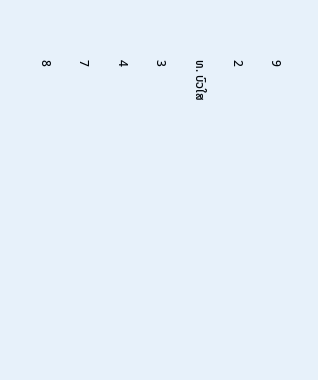9

2

ທ. ບົວໃສ

3

4

7

8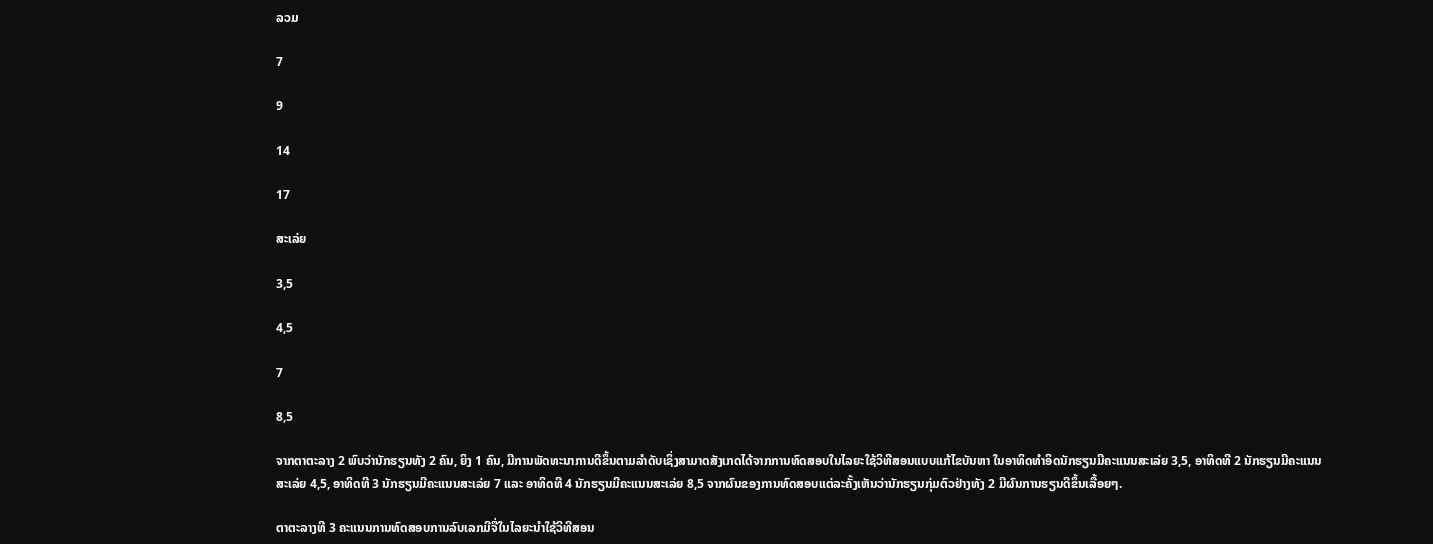ລວມ

7

9

14

17

ສະເລ່ຍ

3,5

4,5

7

8,5

ຈາກຕາຕະລາງ 2 ພົບວ່ານັກຮຽນທັງ 2 ຄົນ, ຍິງ 1 ຄົນ, ມີການພັດທະນາການດີຂຶ້ນຕາມລໍາດັບເຊິ່ງສາມາດສັງເກດໄດ້ຈາກການທົດສອບໃນໄລຍະໃຊ້ວິທີສອນແບບແກ້ໄຂບັນຫາ ໃນອາທິດທຳອິດນັກຮຽນມີຄະແນນສະເລ່ຍ 3,5, ອາທິດທີ 2 ນັກຮຽນມີຄະແນນສະເລ່ຍ 4,5, ອາທິດທີ 3 ນັກຮຽນມີຄະແນນສະເລ່ຍ 7 ແລະ ອາທິດທີ 4 ນັກຮຽນມີຄະແນນສະເລ່ຍ 8,5 ຈາກຜົນຂອງການທົດສອບແຕ່ລະຄັ້ງເຫັນວ່ານັກຮຽນກຸ່ມຕົວຢ່າງທັງ 2 ມີຜົນການຮຽນດີຂຶ້ນເລື້ອຍໆ.

ຕາຕະລາງທີ 3 ຄະແນນການທົດສອບການລົບເລກມີຈື່ໃນໄລຍະນຳໃຊ້ວິທີສອນ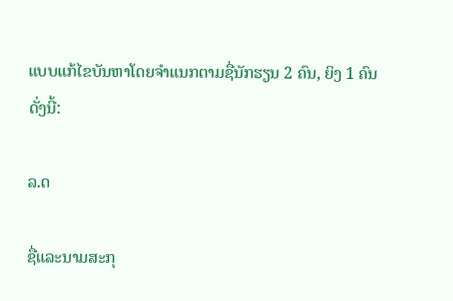ແບບແກ້ໄຂບັນຫາໂດຍຈຳແນກຕາມຊື່ນັກຮຽນ 2 ຄົນ, ຍິງ 1 ຄົນດັ່ງນີ້:

ລ.ດ

ຊື່ແລະນາມສະກຸ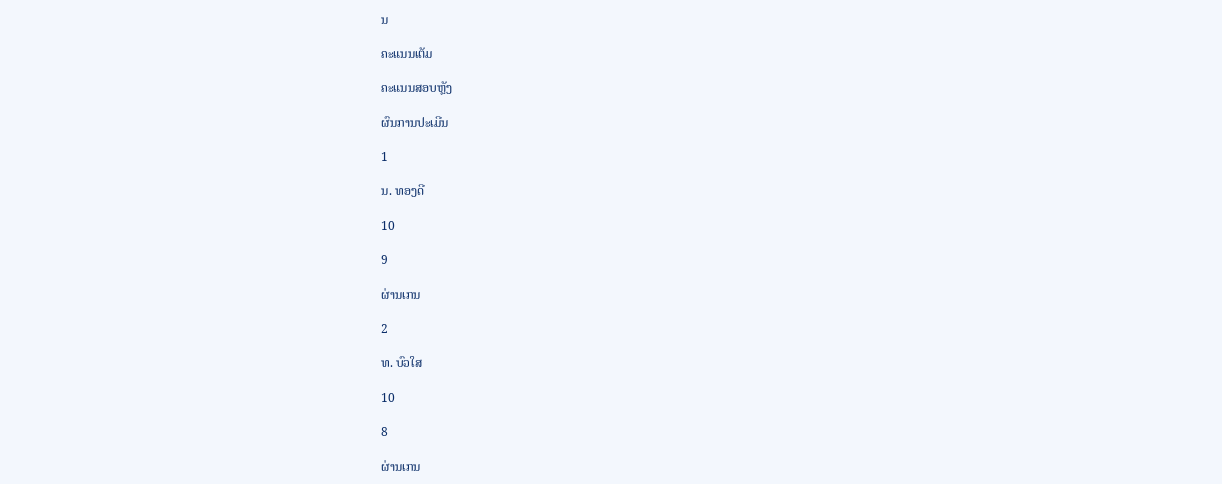ນ

ຄະແນນເຕັມ

ຄະແນນສອບຫຼັງ

ຜົນການປະເມີນ

1

ນ. ທອງດີ

10

9

ຜ່ານເກນ

2

ທ. ບົວໃສ

10

8

ຜ່ານເກນ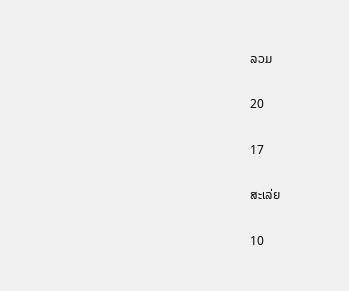ລວມ

20

17

ສະເລ່ຍ

10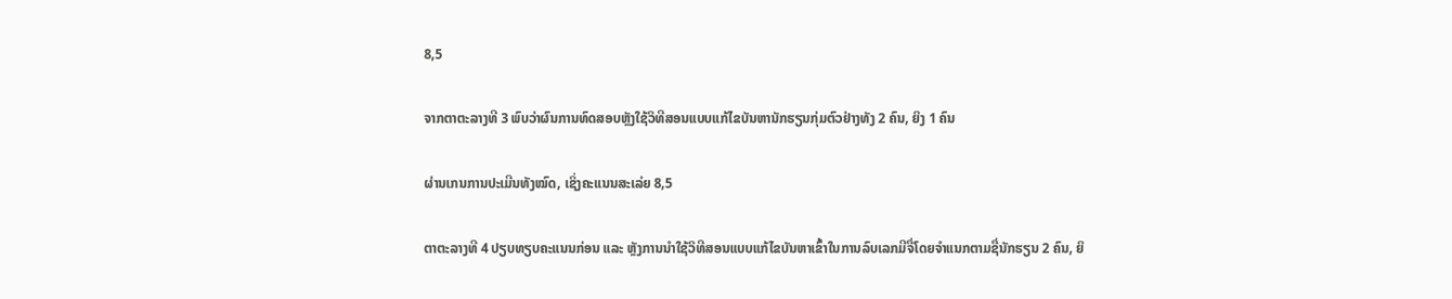8,5

ຈາກຕາຕະລາງທີ 3 ພົບວ່າຜົນການທົດສອບຫຼັງໃຊ້ວິທີສອນແບບແກ້ໄຂບັນຫານັກຮຽນກຸ່ມຕົວຢ່າງທັງ 2 ຄົນ, ຍິງ 1 ຄົນ

ຜ່ານເກນການປະເມີນທັງໝົດ, ເຊິ່ງຄະແນນສະເລ່ຍ 8,5

ຕາຕະລາງທີ 4 ປຽບທຽບຄະແນນກ່ອນ ແລະ ຫຼັງການນຳໃຊ້ວິທີສອນແບບແກ້ໄຂບັນຫາເຂົ້າໃນການລົບເລກມີຈື່ໂດຍຈຳແນກຕາມຊື່ນັກຮຽນ 2 ຄົນ, ຍິ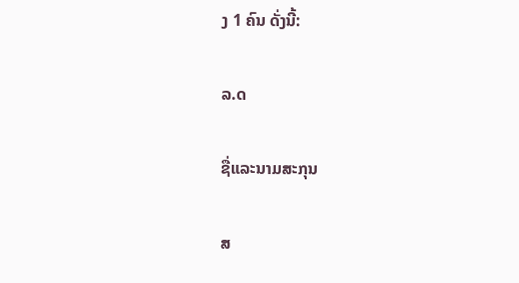ງ 1 ຄົນ ດັ່ງນີ້:

ລ.ດ

ຊື່ແລະນາມສະກຸນ

ສ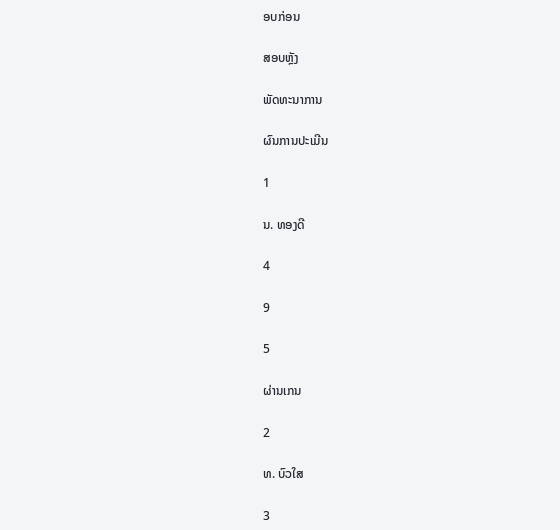ອບກ່ອນ

ສອບຫຼັງ

ພັດທະນາການ

ຜົນການປະເມີນ

1

ນ. ທອງດີ

4

9

5

ຜ່ານເກນ

2

ທ. ບົວໃສ

3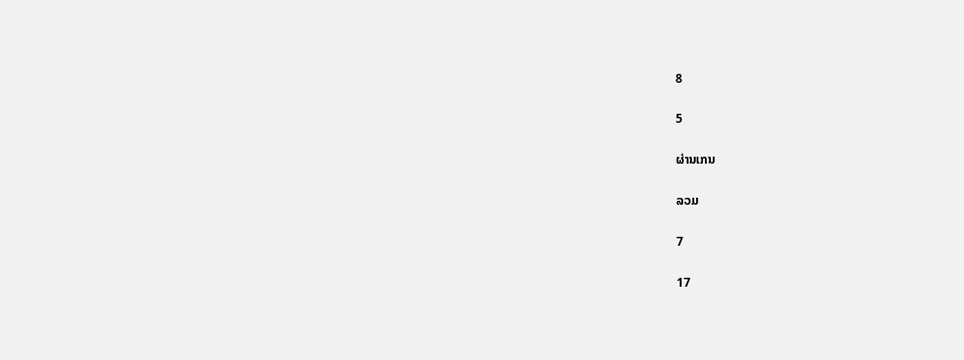8

5

ຜ່ານເກນ

ລວມ

7

17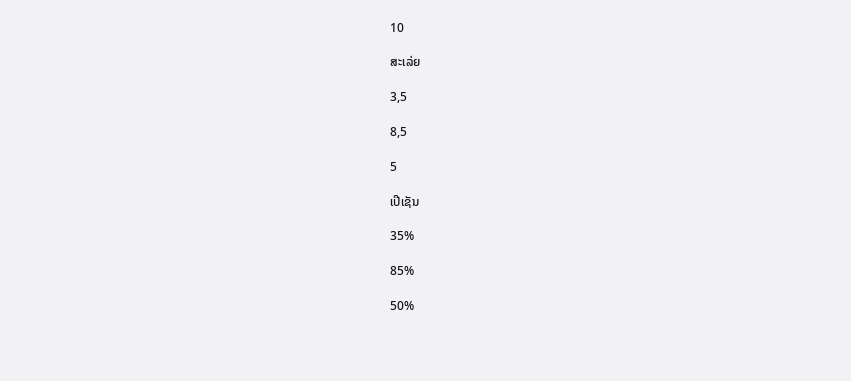10

ສະເລ່ຍ

3,5

8,5

5

ເປີເຊັນ

35%

85%

50%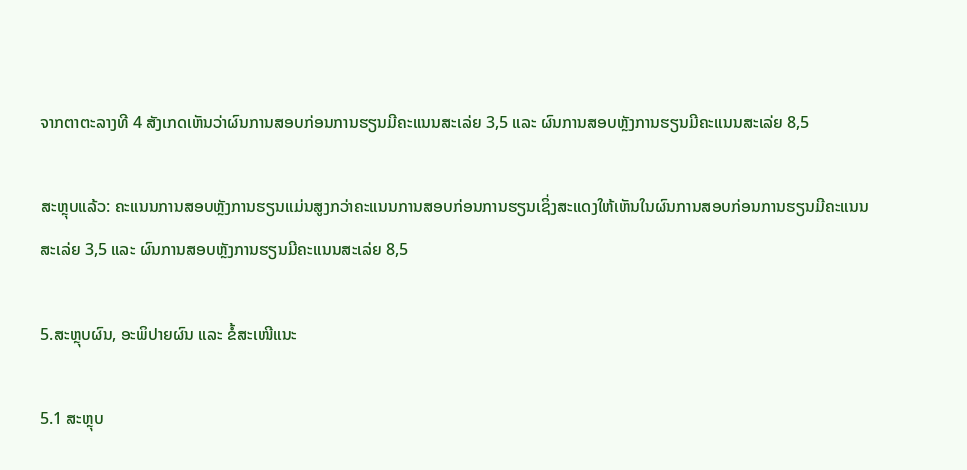ຈາກຕາຕະລາງທີ 4 ສັງເກດເຫັນວ່າຜົນການສອບກ່ອນການຮຽນມີຄະແນນສະເລ່ຍ 3,5 ແລະ ຜົນການສອບຫຼັງການຮຽນມີຄະແນນສະເລ່ຍ 8,5

ສະຫຼຸບແລ້ວ: ຄະແນນການສອບຫຼັງການຮຽນແມ່ນສູງກວ່າຄະແນນການສອບກ່ອນການຮຽນເຊິ່ງສະແດງໃຫ້ເຫັນໃນຜົນການສອບກ່ອນການຮຽນມີຄະແນນສະເລ່ຍ 3,5 ແລະ ຜົນການສອບຫຼັງການຮຽນມີຄະແນນສະເລ່ຍ 8,5

5.ສະຫຼຸບຜົນ, ອະພິປາຍຜົນ ແລະ ຂໍ້ສະເໜີແນະ

5.1 ສະຫຼຸບ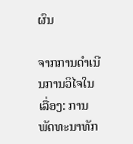ຜົນ

ຈາກການດໍາເນີນການວິໄຈໃນເລື່ອງ: ການພັດທະນາທັກ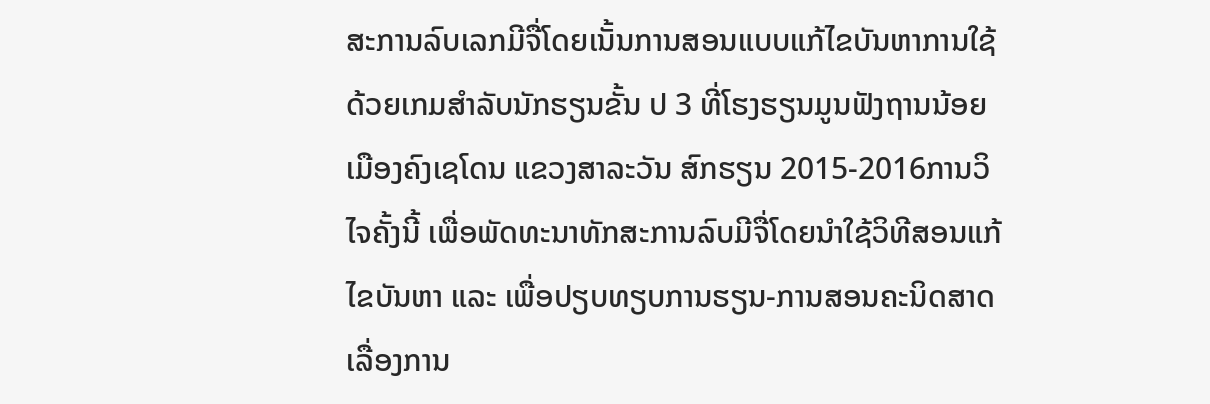ສະການລົບເລກມີຈື່ໂດຍເນັ້ນການສອນແບບແກ້ໄຂບັນຫາການໃຊ້ດ້ວຍເກມສຳລັບນັກຮຽນຂັ້ນ ປ 3 ທີ່ໂຮງຮຽນມູນຟັງຖານນ້ອຍ ເມືອງຄົງເຊໂດນ ແຂວງສາລະວັນ ສົກຮຽນ 2015-2016ການວິໄຈຄັ້ງນີ້ ເພື່ອພັດທະນາທັກສະການລົບມີຈື່ໂດຍນຳໃຊ້ວິທີສອນແກ້ໄຂບັນຫາ ແລະ ເພື່ອປຽບທຽບການຮຽນ-ການສອນຄະນິດສາດເລື່ອງການ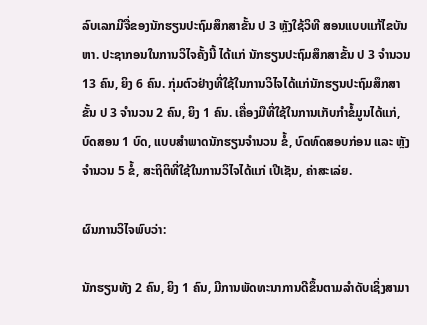ລົບເລກມີຈື່ຂອງນັກຮຽນປະຖົມສຶກສາຂັ້ນ ປ 3 ຫຼັງໃຊ້ວິທີ ສອນແບບແກ້ໄຂບັນຫາ. ປະຊາກອນໃນການວິໄຈຄັ້ງນີ້ ໄດ້ແກ່ ນັກຮຽນປະຖົມສຶກສາຂັ້ນ ປ 3 ຈໍານວນ 13 ຄົນ, ຍິງ 6 ຄົນ. ກຸ່ມຕົວຢ່າງທີ່ໃຊ້ໃນການວິໄຈໄດ້ແກ່ນັກຮຽນປະຖົມສຶກສາຂັ້ນ ປ 3 ຈໍານວນ 2 ຄົນ, ຍິງ 1 ຄົນ. ເຄື່ອງມືທີ່ໃຊ້ໃນການເກັບກໍາຂໍ້ມູນໄດ້ແກ່, ບົດສອນ 1 ບົດ, ແບບສຳພາດນັກຮຽນຈຳນວນ ຂໍ້, ບົດທົດສອບກ່ອນ ແລະ ຫຼັງຈຳນວນ 5 ຂໍ້, ສະຖິຕິທີ່ໃຊ້ໃນການວິໄຈໄດ້ແກ່ ເປີເຊັນ, ຄ່າສະເລ່ຍ.

ຜົນການວິໄຈພົບວ່າ:

ນັກຮຽນທັງ 2 ຄົນ, ຍິງ 1 ຄົນ, ມີການພັດທະນາການດີຂຶ້ນຕາມລໍາດັບເຊິ່ງສາມາ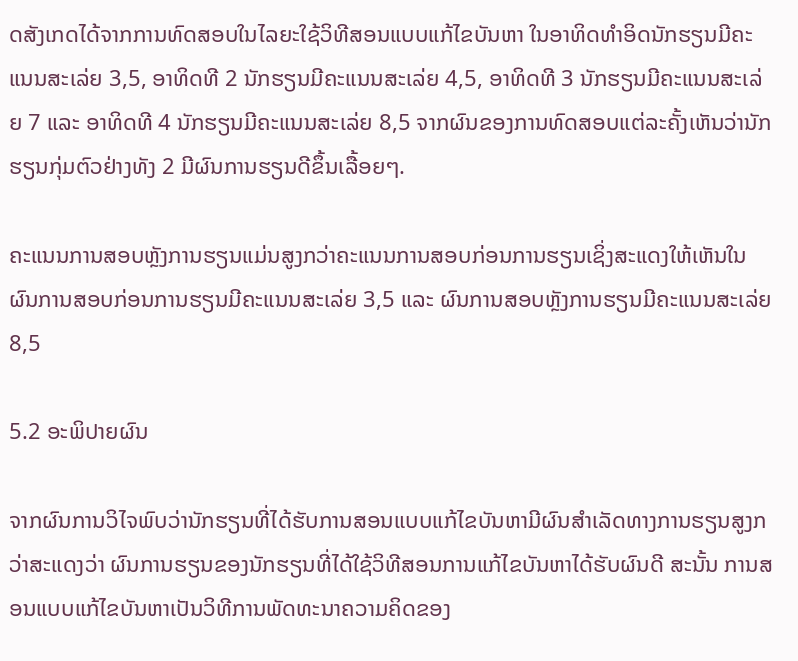ດສັງເກດໄດ້ຈາກການທົດສອບໃນໄລຍະໃຊ້ວິທີສອນແບບແກ້ໄຂບັນຫາ ໃນອາທິດທຳອິດນັກຮຽນມີຄະແນນສະເລ່ຍ 3,5, ອາທິດທີ 2 ນັກຮຽນມີຄະແນນສະເລ່ຍ 4,5, ອາທິດທີ 3 ນັກຮຽນມີຄະແນນສະເລ່ຍ 7 ແລະ ອາທິດທີ 4 ນັກຮຽນມີຄະແນນສະເລ່ຍ 8,5 ຈາກຜົນຂອງການທົດສອບແຕ່ລະຄັ້ງເຫັນວ່ານັກຮຽນກຸ່ມຕົວຢ່າງທັງ 2 ມີຜົນການຮຽນດີຂຶ້ນເລື້ອຍໆ.

ຄະແນນການສອບຫຼັງການຮຽນແມ່ນສູງກວ່າຄະແນນການສອບກ່ອນການຮຽນເຊິ່ງສະແດງໃຫ້ເຫັນໃນຜົນການສອບກ່ອນການຮຽນມີຄະແນນສະເລ່ຍ 3,5 ແລະ ຜົນການສອບຫຼັງການຮຽນມີຄະແນນສະເລ່ຍ 8,5

5.2 ອະພິປາຍຜົນ

ຈາກຜົນການວິໄຈພົບວ່ານັກຮຽນທີ່ໄດ້ຮັບການສອນແບບແກ້ໄຂບັນຫາມີຜົນສຳເລັດທາງການຮຽນສູງກວ່າສະແດງວ່າ ຜົນການຮຽນຂອງນັກຮຽນທີ່ໄດ້ໃຊ້ວິທີສອນການແກ້ໄຂບັນຫາໄດ້ຮັບຜົນດີ ສະນັ້ນ ການສອນແບບແກ້ໄຂບັນຫາເປັນວິທີການພັດທະນາຄວາມຄິດຂອງ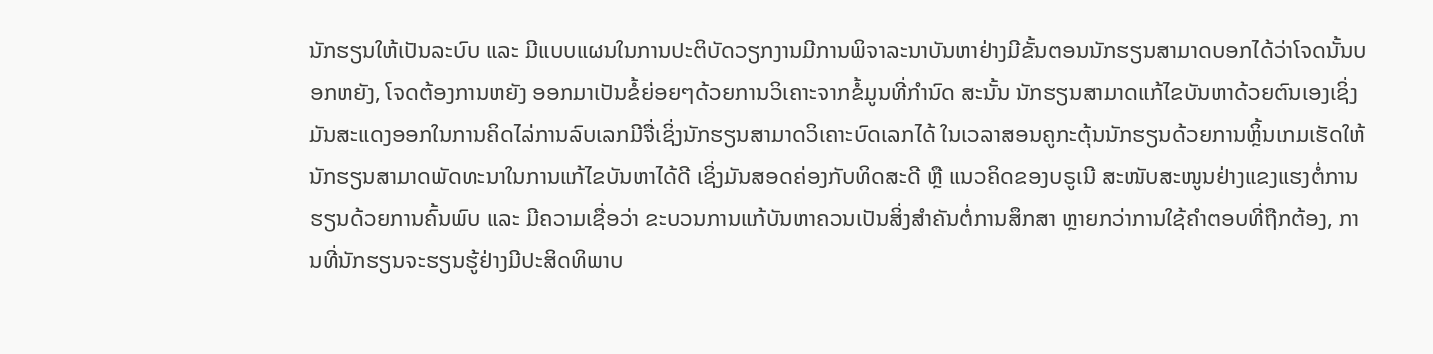ນັກຮຽນໃຫ້ເປັນລະບົບ ແລະ ມີແບບແຜນໃນການປະຕິບັດວຽກງານມີການພິຈາລະນາບັນຫາຢ່າງມີຂັ້ນຕອນນັກຮຽນສາມາດບອກໄດ້ວ່າໂຈດນັ້ນບອກຫຍັງ, ໂຈດຕ້ອງການຫຍັງ ອອກມາເປັນຂໍ້ຍ່ອຍໆດ້ວຍການວິເຄາະຈາກຂໍ້ມູນທີ່ກໍານົດ ສະນັ້ນ ນັກຮຽນສາມາດແກ້ໄຂບັນຫາດ້ວຍຕົນເອງເຊິ່ງມັນສະແດງອອກໃນການຄິດໄລ່ການລົບເລກມີຈື່ເຊິ່ງນັກຮຽນສາມາດວິເຄາະບົດເລກໄດ້ ໃນເວລາສອນຄູກະຕຸ້ນນັກຮຽນດ້ວຍການຫຼິ້ນເກມເຮັດໃຫ້ນັກຮຽນສາມາດພັດທະນາໃນການແກ້ໄຂບັນຫາໄດ້ດີ ເຊິ່ງມັນສອດຄ່ອງກັບທິດສະດີ ຫຼື ແນວຄິດຂອງບຣູເນີ ສະໜັບສະໜູນຢ່າງແຂງແຮງຕໍ່ການຮຽນດ້ວຍການຄົ້ນພົບ ແລະ ມີຄວາມເຊື່ອວ່າ ຂະບວນການແກ້ບັນຫາຄວນເປັນສິ່ງສໍາຄັນຕໍ່ການສຶກສາ ຫຼາຍກວ່າການໃຊ້ຄໍາຕອບທີ່ຖືກຕ້ອງ, ການທີ່ນັກຮຽນຈະຮຽນຮູ້ຢ່າງມີປະສິດທິພາບ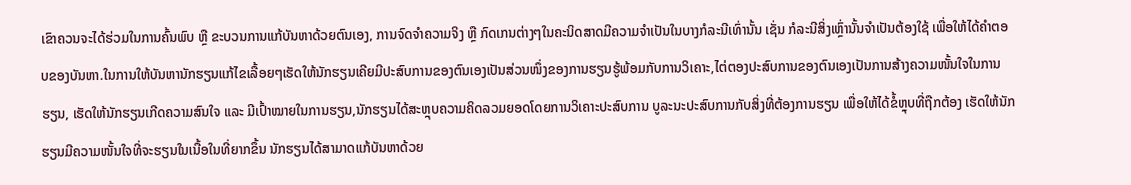ເຂົາຄວນຈະໄດ້ຮ່ວມໃນການຄົ້ນພົບ ຫຼື ຂະບວນການແກ້ບັນຫາດ້ວຍຕົນເອງ, ການຈົດຈຳຄວາມຈິງ ຫຼື ກົດເກນຕ່າງໆໃນຄະນິດສາດມີຄວາມຈຳເປັນໃນບາງກໍລະນີເທົ່ານັ້ນ ເຊັ່ນ ກໍລະນີສິ່ງເຫຼົ່ານັ້ນຈຳເປັນຕ້ອງໃຊ້ ເພື່ອໃຫ້ໄດ້ຄຳຕອບຂອງບັນຫາ.ໃນການໃຫ້ບັນຫານັກຮຽນແກ້ໄຂເລື້ອຍໆເຮັດໃຫ້ນັກຮຽນເຄີຍມີປະສົບການຂອງຕົນເອງເປັນສ່ວນໜຶ່ງຂອງການຮຽນຮູ້ພ້ອມກັບການວິເຄາະ,ໄຕ່ຕອງປະສົບການຂອງຕົນເອງເປັນການສ້າງຄວາມໜັ້ນໃຈໃນການຮຽນ, ເຮັດໃຫ້ນັກຮຽນເກີດຄວາມສົນໃຈ ແລະ ມີເປົ້າໝາຍໃນການຮຽນ,ນັກຮຽນໄດ້ສະຫຼຸບຄວາມຄິດລວມຍອດໂດຍການວິເຄາະປະສົບການ ບູລະນະປະສົບການກັບສິ່ງທີ່ຕ້ອງການຮຽນ ເພື່ອໃຫ້ໄດ້ຂໍ້ຫຼຸບທີ່ຖືກຕ້ອງ ເຮັດໃຫ້ນັກຮຽນມີຄວາມໜັ້ນໃຈທີ່ຈະຮຽນໃນເນື້ອໃນທີ່ຍາກຂຶ້ນ ນັກຮຽນໄດ້ສາມາດແກ້ບັນຫາດ້ວຍ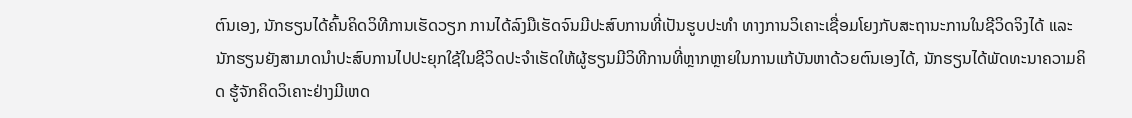ຕົນເອງ, ນັກຮຽນໄດ້ຄົ້ນຄິດວິທີການເຮັດວຽກ ການໄດ້ລົງມືເຮັດຈົນມີປະສົບການທີ່ເປັນຮູບປະທຳ ທາງການວິເຄາະເຊື່ອມໂຍງກັບສະຖານະການໃນຊີວິດຈິງໄດ້ ແລະ ນັກຮຽນຍັງສາມາດນໍາປະສົບການໄປປະຍຸກໃຊ້ໃນຊີວິດປະຈຳເຮັດໃຫ້ຜູ້ຮຽນມີວິທີການທີ່ຫຼາກຫຼາຍໃນການແກ້ບັນຫາດ້ວຍຕົນເອງໄດ້, ນັກຮຽນໄດ້ພັດທະນາຄວາມຄິດ ຮູ້ຈັກຄິດວິເຄາະຢ່າງມີເຫດ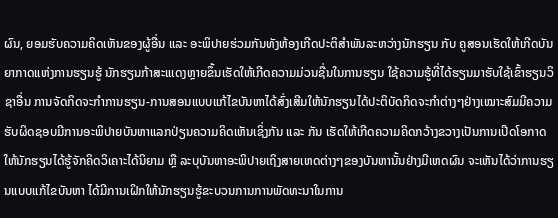ຜົນ, ຍອມຮັບຄວາມຄິດເຫັນຂອງຜູ້ອື່ນ ແລະ ອະພິປາຍຮ່ວມກັນທັງຫ້ອງເກີດປະຕິສຳພັນລະຫວ່າງນັກຮຽນ ກັບ ຄູສອນເຮັດໃຫ້ເກີດບັນຍາກາດແຫ່ງການຮຽນຮູ້ ນັກຮຽນກ້າສະແເດງຫຼາຍຂຶ້ນເຮັດໃຫ້ເກີດຄວາມມ່ວນຊື່ນໃນການຮຽນ ໃຊ້ຄວາມຮູ້ທີ່ໄດ້ຮຽນມາຮັບໃຊ້ເຂົ້າຮຽນວິຊາອື່ນ ການຈັດກິດຈະກຳການຮຽນ-ການສອນແບບແກ້ໄຂບັນຫາໄດ້ສົ່ງເສີມໃຫ້ນັກຮຽນໄດ້ປະຕິບັດກິດຈະກຳຕ່າງໆຢ່າງເໝາະສົມມີຄວາມຮັບຜິດຊອບມີການອະພິປາຍບັນຫາແລກປ່ຽນຄວາມຄິດເຫັນເຊິ່ງກັນ ແລະ ກັນ ເຮັດໃຫ້ເກີດຄວາມຄິດກວ້າງຂວາງເປັນການເປີດໂອກາດໃຫ້ນັກຮຽນໄດ້ຮູ້ຈັກຄິດວິເຄາະໄດ້ນິຍາມ ຫຼື ລະບຸບັນຫາອະພິປາຍເຖິງສາຍເຫດຕ່າງໆຂອງບັນຫານັ້ນຢ່າງມີເຫດຜົນ ຈະເຫັນໄດ້ວ່າການຮຽນແບບແກ້ໄຂບັນຫາ ໄດ້ມີການເຝິກໃຫ້ນັກຮຽນຮູ້ຂະບວນການການພັດທະນາໃນການ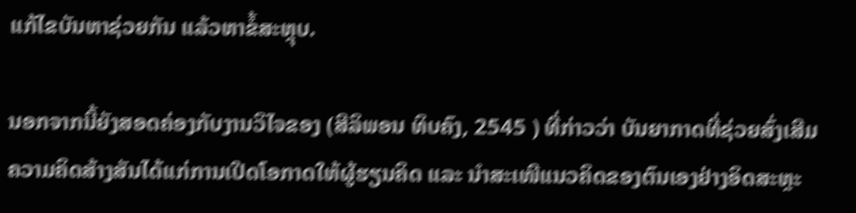ແກ້ໄຂບັນຫາຊ່ວຍກັນ ແລ້ວຫາຂໍ້ສະຫຼຸບ.

ນອກຈາກນີ້ຍັງສອດຄ່ອງກັບງານວິໄຈຂອງ (ສີລິພອນ ທິບຄົງ, 2545 ) ທີ່ກ່າວວ່າ ບັນຍາກາດທີ່ຊ່ວຍສົ່ງເສີມຄວາມຄິດສ້າງສັນໄດ້ແກ່ການເປີດໂອກາດໃຫ້ຜູ້ຮຽນຄິດ ແລະ ນໍາສະເໜີແນວຄິດຂອງຕົນເອງຢ່າງອິດສະຫຼະ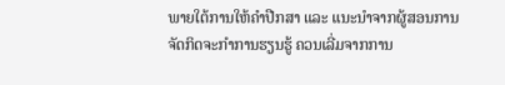ພາຍໃຕ້ການໃຫ້ຄໍາປືກສາ ແລະ ແນະນໍາຈາກຜູ້ສອນການຈັດກິດຈະກໍາການຮຽນຮູ້ ຄວນເລີ່ມຈາກການ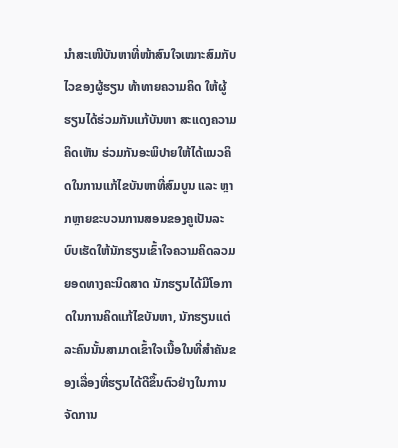ນໍາສະເໜີບັນຫາທີ່ໜ້າສົນໃຈເໝາະສົມກັບໄວຂອງຜູ້ຮຽນ ທ້າທາຍຄວາມຄິດ ໃຫ້ຜູ້ຮຽນໄດ້ຮ່ວມກັນແກ້ບັນຫາ ສະແດງຄວາມຄິດເຫັນ ຮ່ວມກັນອະພິປາຍໃຫ້ໄດ້ແນວຄິດໃນການແກ້ໄຂບັນຫາທີ່ສົມບູນ ແລະ ຫຼາກຫຼາຍຂະບວນການສອນຂອງຄູເປັນລະບົບເຮັດໃຫ້ນັກຮຽນເຂົ້າໃຈຄວາມຄິດລວມຍອດທາງຄະນິດສາດ ນັກຮຽນໄດ້ມີໂອກາດໃນການຄິດແກ້ໄຂບັນຫາ, ນັກຮຽນແຕ່ລະຄົນນັ້ນສາມາດເຂົ້າໃຈເນື້ອໃນທີ່ສຳຄັນຂອງເລື່ອງທີ່ຮຽນໄດ້ດີຂຶ້ນຕົວຢ່າງໃນການຈັດການ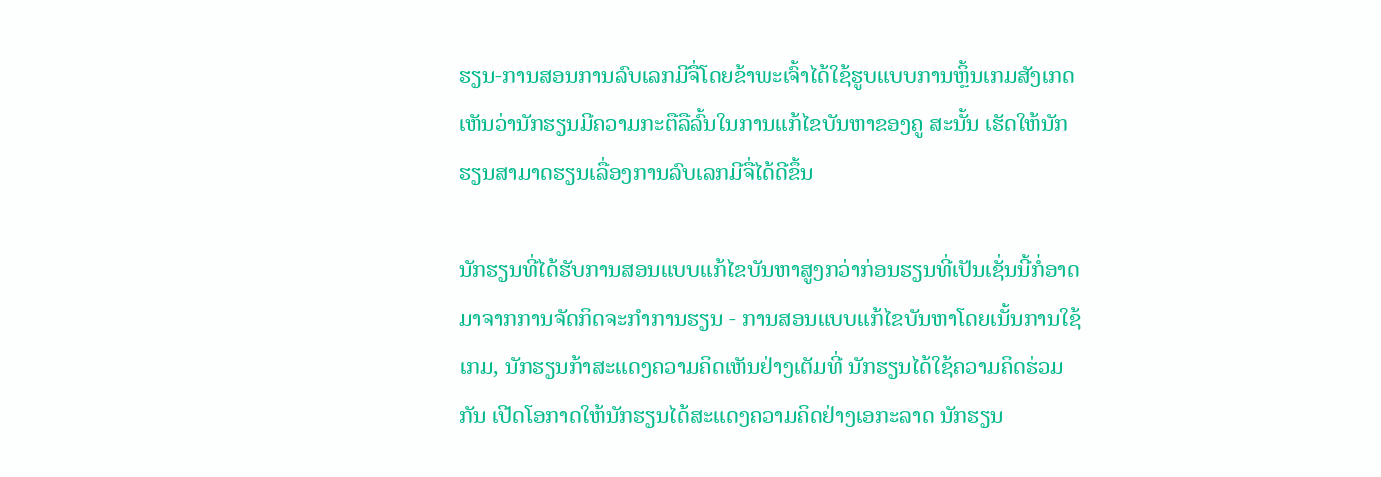ຮຽນ-ການສອນການລົບເລກມີຈື່ໂດຍຂ້າພະເຈົ້າໄດ້ໃຊ້ຮູບແບບການຫຼິ້ນເກມສັງເກດເຫັນວ່ານັກຮຽນມີຄວາມກະຕືລືລົ້ນໃນການແກ້ໄຂບັນຫາຂອງຄູ ສະນັ້ນ ເຮັດໃຫ້ນັກຮຽນສາມາດຮຽນເລື່ອງການລົບເລກມີຈື່ໄດ້ດີຂຶ້ນ

ນັກຮຽນທີ່ໄດ້ຮັບການສອນແບບແກ້ໄຂບັນຫາສູງກວ່າກ່ອນຮຽນທີ່ເປັນເຊັ່ນນີ້ກໍ່ອາດມາຈາກການຈັດກິດຈະກໍາການຮຽນ - ການສອນແບບແກ້ໄຂບັນຫາໂດຍເນັ້ນການໃຊ້ເກມ, ນັກຮຽນກ້າສະແດງຄວາມຄິດເຫັນຢ່າງເຕັມທີ່ ນັກຮຽນໄດ້ໃຊ້ຄວາມຄິດຮ່ວມກັນ ເປີດໂອກາດໃຫ້ນັກຮຽນໄດ້ສະແດງຄວາມຄິດຢ່າງເອກະລາດ ນັກຮຽນ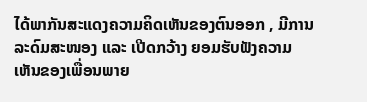ໄດ້ພາກັນສະແດງຄວາມຄິດເຫັນຂອງຕົນອອກ , ມີການລະດົມສະໜອງ ແລະ ເປີດກວ້າງ ຍອມຮັບຟັງຄວາມເຫັນຂອງເພື່ອນພາຍ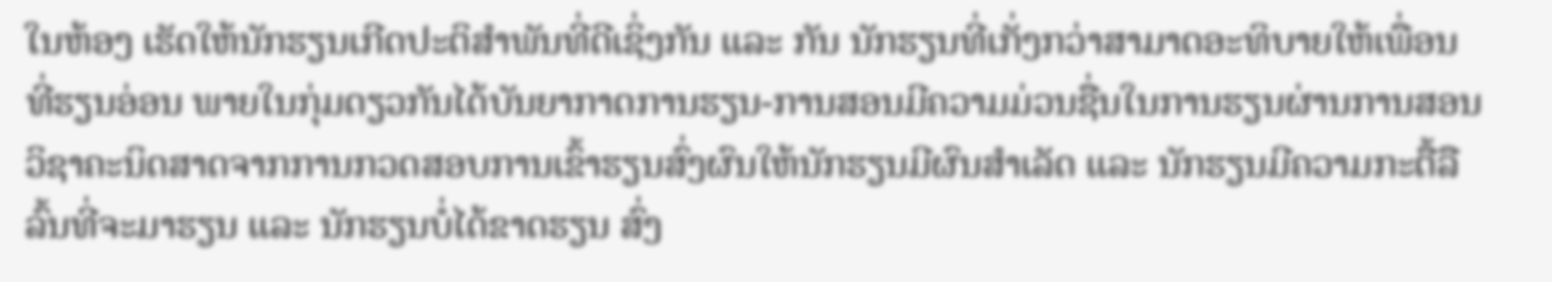ໃນຫ້ອງ ເຮັດໃຫ້ນັກຮຽນເກີດປະຕິສຳພັນທີ່ດີເຊິ່ງກັນ ແລະ ກັນ ນັກຮຽນທີ່ເກັ່ງກວ່າສາມາດອະທິບາຍໃຫ້ເພື່ອນທີ່ຮຽນອ່ອນ ພາຍໃນກຸ່ມດຽວກັນໄດ້ບັນຍາກາດການຮຽນ-ການສອນມີຄວາມມ່ວນຊື່ນໃນການຮຽນຜ່ານການສອນວິຊາຄະນິດສາດຈາກການກວດສອບການເຂົ້າຮຽນສົ່ງຜົນໃຫ້ນັກຮຽນມີຜົນສຳເລັດ ແລະ ນັກຮຽນມີຄວາມກະຕື້ລືລົ້ນທີ່ຈະມາຮຽນ ແລະ ນັກຮຽນບໍ່ໄດ້ຂາດຮຽນ ສົ່ງ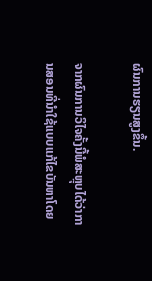ຜົນການຮຽນສູງຂຶ້ນ.

ຈາກຜົນການວິໄຈຄັ້ງນີ້ພໍສະຫຼຸບໄດ້ວ່າການສອນທີ່ນໍາໃຊ້ແບບແກ້ໄຂບັນຫາໂດຍ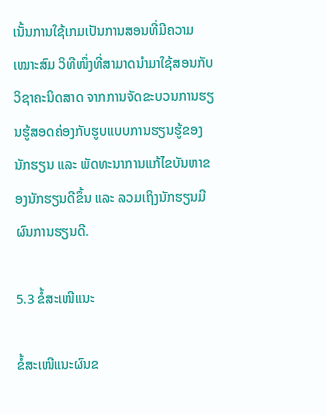ເນັ້ນການໃຊ້ເກມເປັນການສອນທີ່ມີຄວາມເໝາະສົມ ວິທີໜຶ່ງທີ່ສາມາດນຳມາໃຊ້ສອນກັບວິຊາຄະນິດສາດ ຈາກການຈັດຂະບວນການຮຽນຮູ້ສອດຄ່ອງກັບຮູບແບບການຮຽນຮູ້ຂອງນັກຮຽນ ແລະ ພັດທະນາການແກ້ໄຂບັນຫາຂອງນັກຮຽນດີຂຶ້ນ ແລະ ລວມເຖິງນັກຮຽນມີຜົນການຮຽນດີ.

5.3 ຂໍ້ສະເໜີແນະ

ຂໍ້ສະເໜີແນະຜົນຂ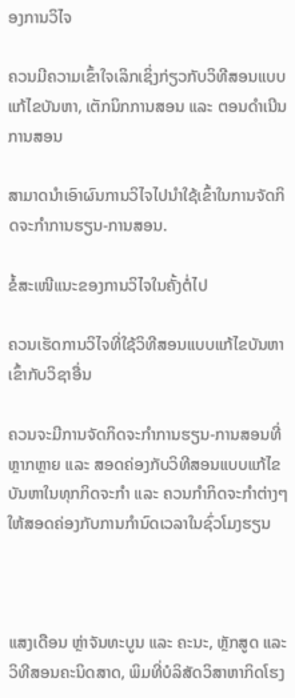ອງການວິໄຈ

ຄວນມີຄວາມເຂົ້າໃຈເລິກເຊິ່ງກ່ຽວກັບວິທີສອນແບບແກ້ໄຂບັນຫາ, ເຕັກນິກການສອນ ແລະ ຕອນດຳເນີນການສອນ

ສາມາດນຳເອົາຜົນການວິໄຈໄປນຳໃຊ້ເຂົ້າໃນການຈັດກິດຈະກໍາການຮຽນ-ການສອນ.

ຂໍ້ສະເໜີແນະຂອງການວິໄຈໃນຄັ້ງຕໍ່ໄປ

ຄວນເຮັດການວິໄຈທີ່ໃຊ້ວິທີສອນແບບແກ້ໄຂບັນຫາເຂົ້າກັບວິຊາອື່ນ

ຄວນຈະມີການຈັດກິດຈະກໍາການຮຽນ-ການສອນທີ່ຫຼາກຫຼາຍ ແລະ ສອດຄ່ອງກັບວິທີສອນແບບແກ້ໄຂບັນຫາໃນທຸກກິດຈະກໍາ ແລະ ຄວນກໍາກິດຈະກໍາຕ່າງໆໃຫ້ສອດຄ່ອງກັບການກໍານົດເວລາໃນຊົ່ວໂມງຮຽນ



ແສງເດືອນ ຫຼ່າຈັນທະບູນ ແລະ ຄະນະ, ຫຼັກສູດ ແລະ ວິທີສອນຄະນິດສາດ, ພິມທີ່ບໍລິສັດວິສາຫາກິດໂຮງ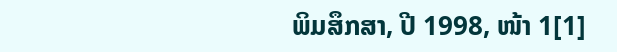ພິມສຶກສາ, ປີ 1998, ໜ້າ 1[1]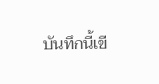บันทึกนี้เขี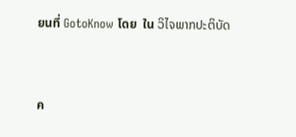ยนที่ GotoKnow โดย  ใน ວິໄຈພາກປະຕິບັດ



ค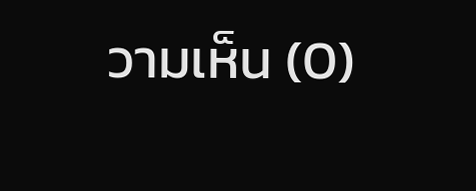วามเห็น (0)